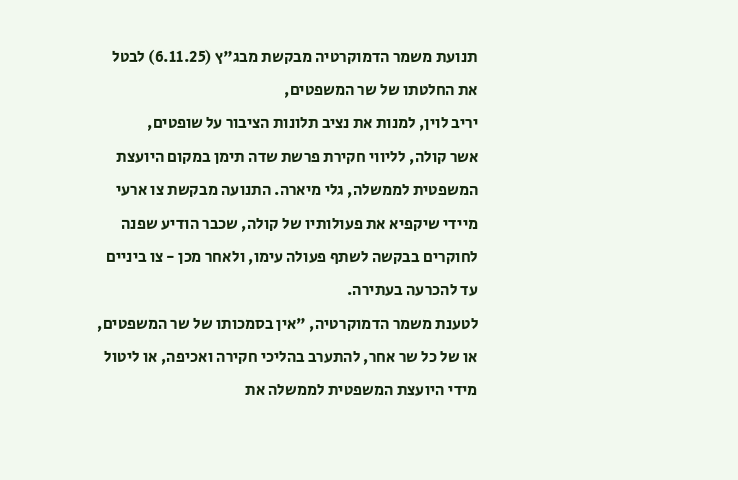תנועת משמר הדמוקרטיה מבקשת מבג"ץ (6.11.25) לבטל את החלטתו של שר המשפטים,
יריב לוין, למנות את נציב תלונות הציבור על שופטים,
אשר קולה, לליווי חקירת פרשת שדה תימן במקום היועצת המשפטית לממשלה, גלי מיארה. התנועה מבקשת צו ארעי מיידי שיקפיא את פעולותיו של קולה, שכבר הודיע שפנה לחוקרים בבקשה לשתף פעולה עימו, ולאחר מכן - צו ביניים עד להכרעה בעתירה.
לטענת משמר הדמוקרטיה, "אין בסמכותו של שר המשפטים, או של כל שר אחר, להתערב בהליכי חקירה ואכיפה, או ליטול מידי היועצת המשפטית לממשלה את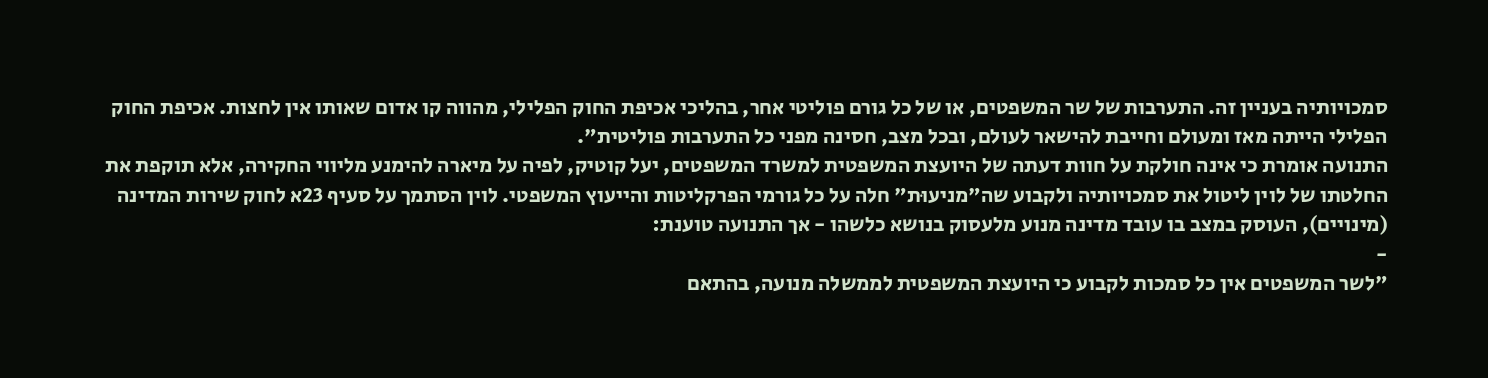סמכויותיה בעניין זה. התערבות של שר המשפטים, או של כל גורם פוליטי אחר, בהליכי אכיפת החוק הפלילי, מהווה קו אדום שאותו אין לחצות. אכיפת החוק הפלילי הייתה מאז ומעולם וחייבת להישאר לעולם, ובכל מצב, חסינה מפני כל התערבות פוליטית".
התנועה אומרת כי אינה חולקת על חוות דעתה של היועצת המשפטית למשרד המשפטים, יעל קוטיק, לפיה על מיארה להימנע מליווי החקירה, אלא תוקפת את החלטתו של לוין ליטול את סמכויותיה ולקבוע שה"מניעוּת" חלה על כל גורמי הפרקליטות והייעוץ המשפטי. לוין הסתמך על סעיף 23א לחוק שירות המדינה (מינויים), העוסק במצב בו עובד מדינה מנוע מלעסוק בנושא כלשהו - אך התנועה טוענת:
-
"לשר המשפטים אין כל סמכות לקבוע כי היועצת המשפטית לממשלה מנועה, בהתאם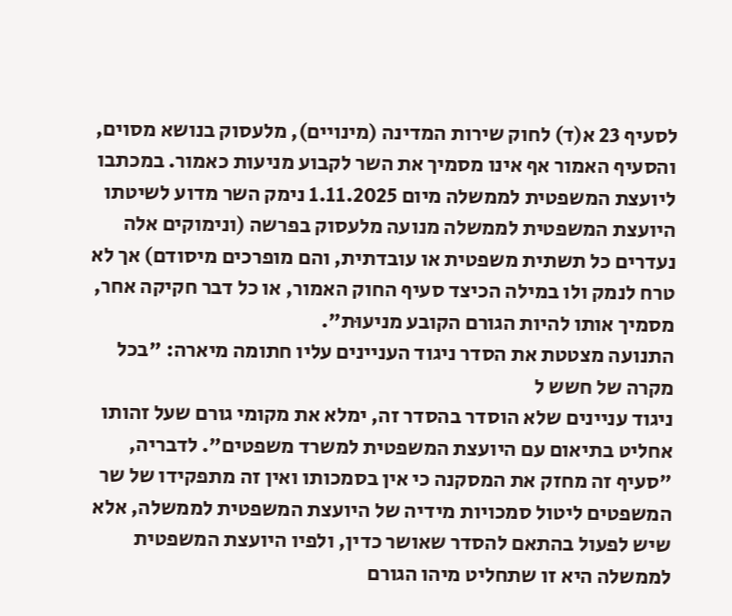לסעיף 23 א(ד) לחוק שירות המדינה (מינויים), מלעסוק בנושא מסוים, והסעיף האמור אף אינו מסמיך את השר לקבוע מניעות כאמור. במכתבו ליועצת המשפטית לממשלה מיום 1.11.2025 נימק השר מדוע לשיטתו היועצת המשפטית לממשלה מנועה מלעסוק בפרשה (ונימוקים אלה נעדרים כל תשתית משפטית או עובדתית, והם מופרכים מיסודם) אך לא טרח לנמק ולו במילה הכיצד סעיף החוק האמור, או כל דבר חקיקה אחר, מסמיך אותו להיות הגורם הקובע מניעוּת".
התנועה מצטטת את הסדר ניגוד העניינים עליו חתומה מיארה: "בכל מקרה של חשש ל
ניגוד עניינים שלא הוסדר בהסדר זה, ימלא את מקומי גורם שעל זהותו אחליט בתיאום עם היועצת המשפטית למשרד משפטים". לדבריה, "סעיף זה מחזק את המסקנה כי אין בסמכותו ואין זה מתפקידו של שר המשפטים ליטול סמכויות מידיה של היועצת המשפטית לממשלה, אלא שיש לפעול בהתאם להסדר שאושר כדין, ולפיו היועצת המשפטית לממשלה היא זו שתחליט מיהו הגורם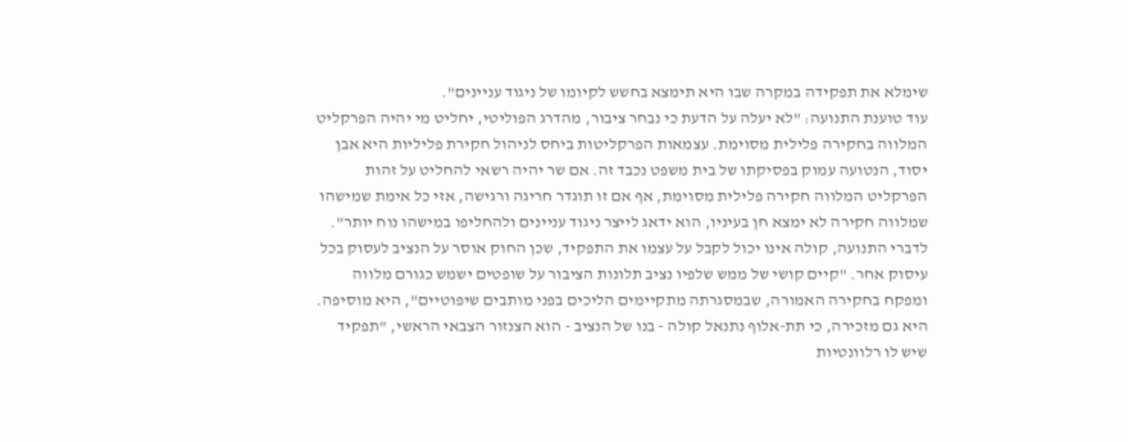שימלא את תפקידה במקרה שבו היא תימצא בחשש לקיומו של ניגוד עניינים".
עוד טוענת התנועה: "לא יעלה על הדעת כי נבחר ציבור, מהדרג הפוליטי, יחליט מי יהיה הפרקליט המלווה בחקירה פלילית מסוימת. עצמאות הפרקליטות ביחס לניהול חקירת פליליות היא אבן יסוד, הנטועה עמוק בפסיקתו של בית משפט נכבד זה. אם שר יהיה רשאי להחליט על זהות הפרקליט המלווה חקירה פלילית מסוימת, אף אם זו תוגדר חריגה ורגישה, אזי כל אימת שמישהו שמלווה חקירה לא ימצא חן בעיניו, הוא ידאג לייצר ניגוד עניינים ולהחליפו במישהו נוח יותר".
לדברי התנועה, קולה אינו יכול לקבל על עצמו את התפקיד, שכן החוק אוסר על הנציב לעסוק בכל עיסוק אחר. "קיים קושי של ממש שלפיו נציב תלונות הציבור על שופטים ישמש כגורם מלווה ומפקח בחקירה האמורה, שבמסגרתה מתקיימים הליכים בפני מותבים שיפוטיים", היא מוסיפה. היא גם מזכירה, כי תת-אלוף נתנאל קולה - בנו של הנציב - הוא הצנזור הצבאי הראשי, "תפקיד שיש לו רלוונטיות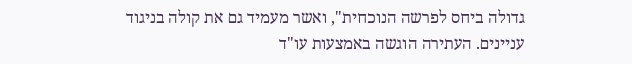גדולה ביחס לפרשה הנוכחית", ואשר מעמיד גם את קולה בניגוד עניינים. העתירה הוגשה באמצעות עו"ד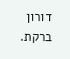דורון ברקת.